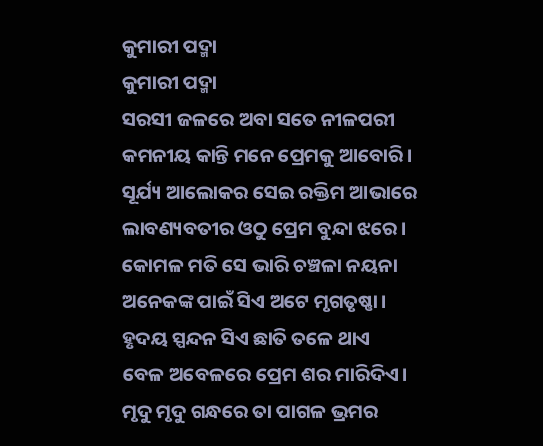କୁମାରୀ ପଦ୍ମା
କୁମାରୀ ପଦ୍ମା
ସରସୀ ଜଳରେ ଅବା ସତେ ନୀଳପରୀ
କମନୀୟ କାନ୍ତି ମନେ ପ୍ରେମକୁ ଆବୋରି।
ସୂର୍ଯ୍ୟ ଆଲୋକର ସେଇ ରକ୍ତିମ ଆଭାରେ
ଲାବଣ୍ୟବତୀର ଓଠୁ ପ୍ରେମ ବୁନ୍ଦା ଝରେ।
କୋମଳ ମତି ସେ ଭାରି ଚଞ୍ଚଳା ନୟନା
ଅନେକଙ୍କ ପାଇଁ ସିଏ ଅଟେ ମୃଗତୃଷ୍ଣା।
ହୃଦୟ ସ୍ପନ୍ଦନ ସିଏ ଛାତି ତଳେ ଥାଏ
ବେଳ ଅବେଳରେ ପ୍ରେମ ଶର ମାରିଦିଏ।
ମୃଦୁ ମୃଦୁ ଗନ୍ଧରେ ତା ପାଗଳ ଭ୍ରମର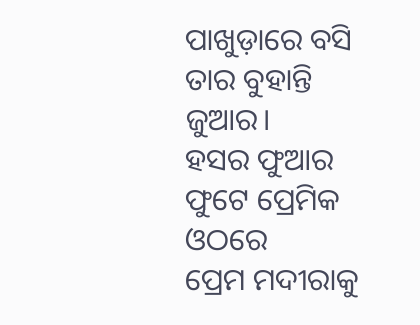ପାଖୁଡ଼ାରେ ବସି ତାର ବୁହାନ୍ତି ଜୁଆର।
ହସର ଫୁଆର ଫୁଟେ ପ୍ରେମିକ ଓଠରେ
ପ୍ରେମ ମଦୀରାକୁ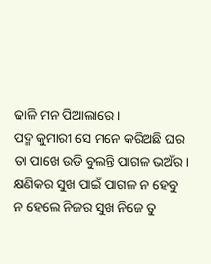ଢାଳି ମନ ପିଆଲାରେ।
ପଦ୍ମ କୁମାରୀ ସେ ମନେ କରିଅଛି ଘର
ତା ପାଖେ ଉଡି ବୁଲନ୍ତି ପାଗଳ ଭଅଁର।
କ୍ଷଣିକର ସୁଖ ପାଇଁ ପାଗଳ ନ ହେବୁ
ନ ହେଲେ ନିଜର ସୁଖ ନିଜେ ତୁ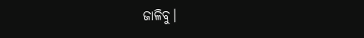ଜାଳିବୁ।